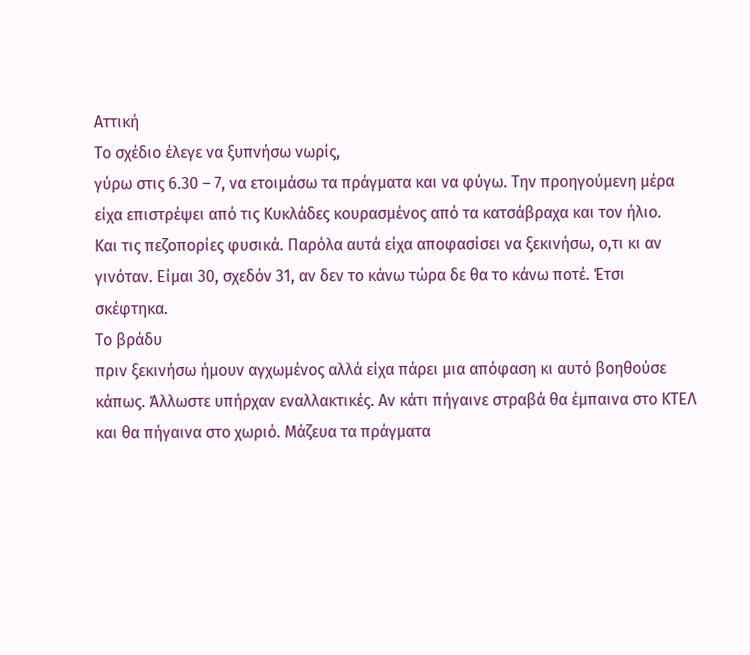Αττική
Το σχέδιο έλεγε να ξυπνήσω νωρίς,
γύρω στις 6.30 – 7, να ετοιμάσω τα πράγματα και να φύγω. Την προηγούμενη μέρα
είχα επιστρέψει από τις Κυκλάδες κουρασμένος από τα κατσάβραχα και τον ήλιο.
Και τις πεζοπορίες φυσικά. Παρόλα αυτά είχα αποφασίσει να ξεκινήσω, ο,τι κι αν
γινόταν. Είμαι 30, σχεδόν 31, αν δεν το κάνω τώρα δε θα το κάνω ποτέ. Έτσι
σκέφτηκα.
Το βράδυ
πριν ξεκινήσω ήμουν αγχωμένος αλλά είχα πάρει μια απόφαση κι αυτό βοηθούσε
κάπως. Άλλωστε υπήρχαν εναλλακτικές. Αν κάτι πήγαινε στραβά θα έμπαινα στο ΚΤΕΛ
και θα πήγαινα στο χωριό. Μάζευα τα πράγματα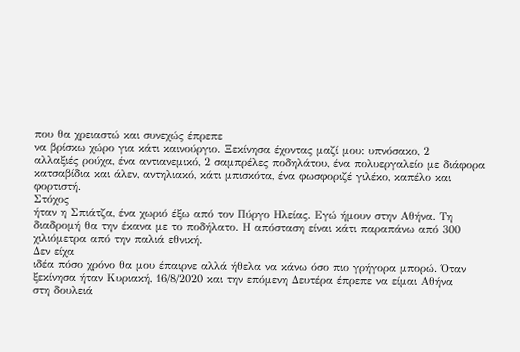που θα χρειαστώ και συνεχώς έπρεπε
να βρίσκω χώρο για κάτι καινούργιο. Ξεκίνησα έχοντας μαζί μου: υπνόσακο, 2
αλλαξιές ρούχα, ένα αντιανεμικό, 2 σαμπρέλες ποδηλάτου, ένα πολυεργαλείο με διάφορα
κατσαβίδια και άλεν, αντηλιακό, κάτι μπισκότα, ένα φωσφοριζέ γιλέκο, καπέλο και
φορτιστή.
Στόχος
ήταν η Σπιάτζα, ένα χωριό έξω από τον Πύργο Ηλείας. Εγώ ήμουν στην Αθήνα. Τη
διαδρομή θα την έκανα με το ποδήλατο. Η απόσταση είναι κάτι παραπάνω από 300
χιλιόμετρα από την παλιά εθνική.
Δεν είχα
ιδέα πόσο χρόνο θα μου έπαιρνε αλλά ήθελα να κάνω όσο πιο γρήγορα μπορώ. Όταν
ξεκίνησα ήταν Κυριακή, 16/8/2020 και την επόμενη Δευτέρα έπρεπε να είμαι Αθήνα
στη δουλειά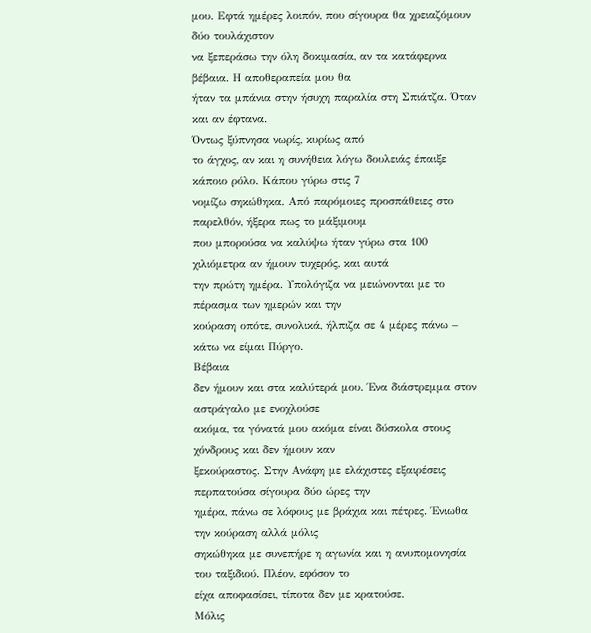μου. Εφτά ημέρες λοιπόν, που σίγουρα θα χρειαζόμουν δύο τουλάχιστον
να ξεπεράσω την όλη δοκιμασία, αν τα κατάφερνα βέβαια. Η αποθεραπεία μου θα
ήταν τα μπάνια στην ήσυχη παραλία στη Σπιάτζα. Όταν και αν έφτανα.
Όντως ξύπνησα νωρίς, κυρίως από
το άγχος, αν και η συνήθεια λόγω δουλειάς έπαιξε κάποιο ρόλο. Κάπου γύρω στις 7
νομίζω σηκώθηκα. Από παρόμοιες προσπάθειες στο παρελθόν, ήξερα πως το μάξιμουμ
που μπορούσα να καλύψω ήταν γύρω στα 100 χιλιόμετρα αν ήμουν τυχερός, και αυτά
την πρώτη ημέρα. Υπολόγιζα να μειώνονται με το πέρασμα των ημερών και την
κούραση οπότε, συνολικά, ήλπιζα σε 4 μέρες πάνω – κάτω να είμαι Πύργο.
Βέβαια
δεν ήμουν και στα καλύτερά μου. Ένα διάστρεμμα στον αστράγαλο με ενοχλούσε
ακόμα, τα γόνατά μου ακόμα είναι δύσκολα στους χόνδρους και δεν ήμουν καν
ξεκούραστος. Στην Ανάφη με ελάχιστες εξαιρέσεις περπατούσα σίγουρα δύο ώρες την
ημέρα, πάνω σε λόφους με βράχια και πέτρες. Ένιωθα την κούραση αλλά μόλις
σηκώθηκα με συνεπήρε η αγωνία και η ανυπομονησία του ταξιδιού. Πλέον, εφόσον το
είχα αποφασίσει, τίποτα δεν με κρατούσε.
Μόλις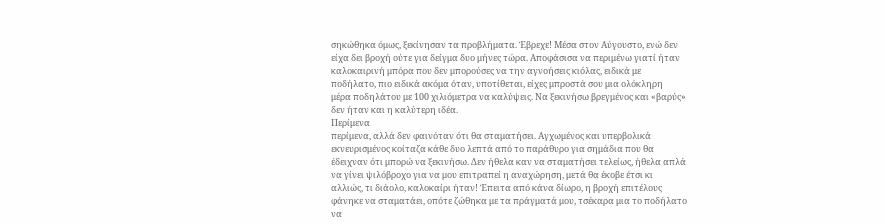σηκώθηκα όμως, ξεκίνησαν τα προβλήματα. Έβρεχε! Μέσα στον Αύγουστο, ενώ δεν
είχα δει βροχή ούτε για δείγμα δυο μήνες τώρα. Αποφάσισα να περιμένω γιατί ήταν
καλοκαιρινή μπόρα που δεν μπορούσες να την αγνοήσεις κιόλας, ειδικά με
ποδήλατο, πιο ειδικά ακόμα όταν, υποτίθεται, είχες μπροστά σου μια ολόκληρη
μέρα ποδηλάτου με 100 χιλιόμετρα να καλύψεις. Να ξεκινήσω βρεγμένος και «βαρύς»
δεν ήταν και η καλύτερη ιδέα.
Περίμενα
περίμενα, αλλά δεν φαινόταν ότι θα σταματήσει. Αγχωμένος και υπερβολικά
εκνευρισμένος κοίταζα κάθε δυο λεπτά από το παράθυρο για σημάδια που θα
έδειχναν ότι μπορώ να ξεκινήσω. Δεν ήθελα καν να σταματήσει τελείως, ήθελα απλά
να γίνει ψιλόβροχο για να μου επιτραπεί η αναχώρηση, μετά θα έκοβε έτσι κι
αλλιώς, τι διάολο, καλοκαίρι ήταν! Έπειτα από κάνα δίωρο, η βροχή επιτέλους
φάνηκε να σταματάει, οπότε ζώθηκα με τα πράγματά μου, τσέκαρα μια το ποδήλατο
να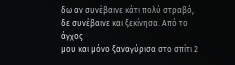δω αν συνέβαινε κάτι πολύ στραβό, δε συνέβαινε και ξεκίνησα. Από το άγχος
μου και μόνο ξαναγύρισα στο σπίτι 2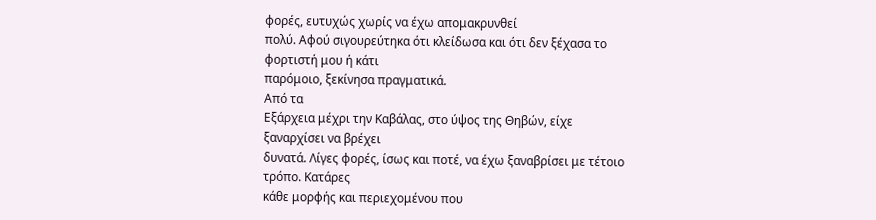φορές, ευτυχώς χωρίς να έχω απομακρυνθεί
πολύ. Αφού σιγουρεύτηκα ότι κλείδωσα και ότι δεν ξέχασα το φορτιστή μου ή κάτι
παρόμοιο, ξεκίνησα πραγματικά.
Από τα
Εξάρχεια μέχρι την Καβάλας, στο ύψος της Θηβών, είχε ξαναρχίσει να βρέχει
δυνατά. Λίγες φορές, ίσως και ποτέ, να έχω ξαναβρίσει με τέτοιο τρόπο. Κατάρες
κάθε μορφής και περιεχομένου που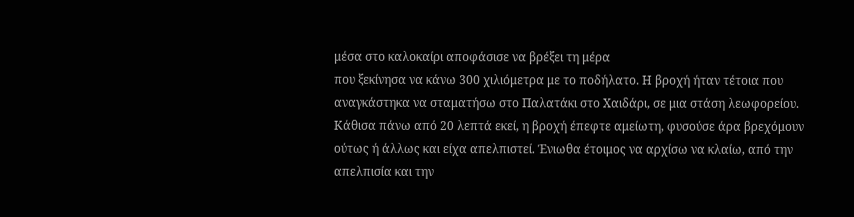μέσα στο καλοκαίρι αποφάσισε να βρέξει τη μέρα
που ξεκίνησα να κάνω 300 χιλιόμετρα με το ποδήλατο. Η βροχή ήταν τέτοια που
αναγκάστηκα να σταματήσω στο Παλατάκι στο Χαιδάρι, σε μια στάση λεωφορείου.
Κάθισα πάνω από 20 λεπτά εκεί, η βροχή έπεφτε αμείωτη, φυσούσε άρα βρεχόμουν
ούτως ή άλλως και είχα απελπιστεί. Ένιωθα έτοιμος να αρχίσω να κλαίω, από την
απελπισία και την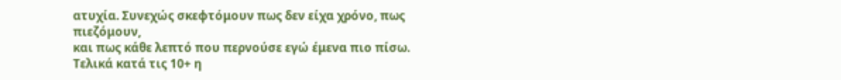ατυχία. Συνεχώς σκεφτόμουν πως δεν είχα χρόνο, πως πιεζόμουν,
και πως κάθε λεπτό που περνούσε εγώ έμενα πιο πίσω. Τελικά κατά τις 10+ η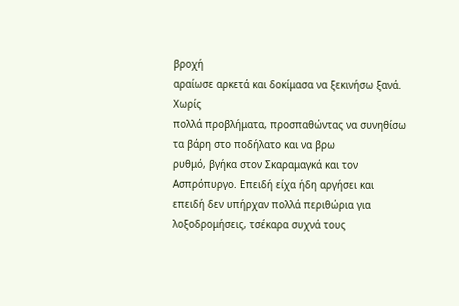βροχή
αραίωσε αρκετά και δοκίμασα να ξεκινήσω ξανά.
Χωρίς
πολλά προβλήματα, προσπαθώντας να συνηθίσω τα βάρη στο ποδήλατο και να βρω
ρυθμό, βγήκα στον Σκαραμαγκά και τον Ασπρόπυργο. Επειδή είχα ήδη αργήσει και
επειδή δεν υπήρχαν πολλά περιθώρια για λοξοδρομήσεις, τσέκαρα συχνά τους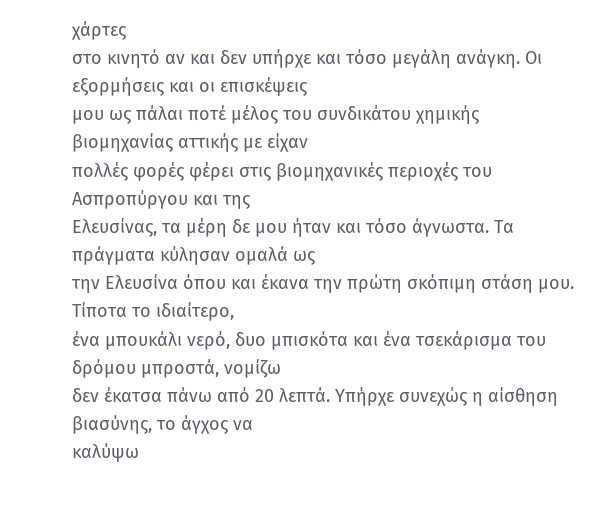χάρτες
στο κινητό αν και δεν υπήρχε και τόσο μεγάλη ανάγκη. Οι εξορμήσεις και οι επισκέψεις
μου ως πάλαι ποτέ μέλος του συνδικάτου χημικής βιομηχανίας αττικής με είχαν
πολλές φορές φέρει στις βιομηχανικές περιοχές του Ασπροπύργου και της
Ελευσίνας, τα μέρη δε μου ήταν και τόσο άγνωστα. Τα πράγματα κύλησαν ομαλά ως
την Ελευσίνα όπου και έκανα την πρώτη σκόπιμη στάση μου. Τίποτα το ιδιαίτερο,
ένα μπουκάλι νερό, δυο μπισκότα και ένα τσεκάρισμα του δρόμου μπροστά, νομίζω
δεν έκατσα πάνω από 20 λεπτά. Υπήρχε συνεχώς η αίσθηση βιασύνης, το άγχος να
καλύψω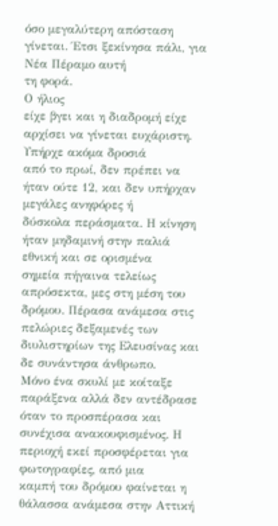όσο μεγαλύτερη απόσταση γίνεται. Έτσι ξεκίνησα πάλι, για Νέα Πέραμο αυτή
τη φορά.
Ο ήλιος
είχε βγει και η διαδρομή είχε αρχίσει να γίνεται ευχάριστη. Υπήρχε ακόμα δροσιά
από το πρωί, δεν πρέπει να ήταν ούτε 12, και δεν υπήρχαν μεγάλες ανηφόρες ή
δύσκολα περάσματα. Η κίνηση ήταν μηδαμινή στην παλιά εθνική και σε ορισμένα
σημεία πήγαινα τελείως απρόσεκτα, μες στη μέση του δρόμου. Πέρασα ανάμεσα στις
πελώριες δεξαμενές των διυλιστηρίων της Ελευσίνας και δε συνάντησα άνθρωπο.
Μόνο ένα σκυλί με κοίταξε παράξενα αλλά δεν αντέδρασε όταν το προσπέρασα και
συνέχισα ανακουφισμένος. Η περιοχή εκεί προσφέρεται για φωτογραφίες, από μια
καμπή του δρόμου φαίνεται η θάλασσα ανάμεσα στην Αττική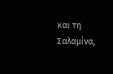και τη Σαλαμίνα,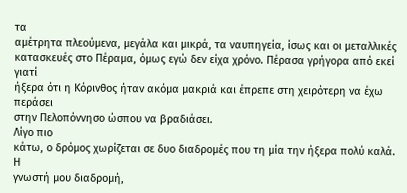τα
αμέτρητα πλεούμενα, μεγάλα και μικρά, τα ναυπηγεία, ίσως και οι μεταλλικές
κατασκευές στο Πέραμα, όμως εγώ δεν είχα χρόνο. Πέρασα γρήγορα από εκεί γιατί
ήξερα ότι η Κόρινθος ήταν ακόμα μακριά και έπρεπε στη χειρότερη να έχω περάσει
στην Πελοπόννησο ώσπου να βραδιάσει.
Λίγο πιο
κάτω, ο δρόμος χωρίζεται σε δυο διαδρομές που τη μία την ήξερα πολύ καλά. Η
γνωστή μου διαδρομή,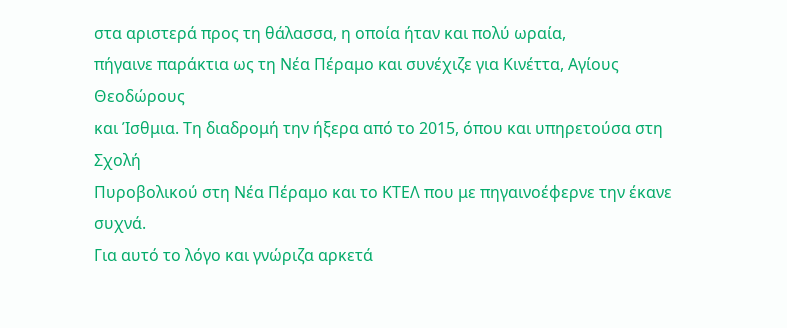στα αριστερά προς τη θάλασσα, η οποία ήταν και πολύ ωραία,
πήγαινε παράκτια ως τη Νέα Πέραμο και συνέχιζε για Κινέττα, Αγίους Θεοδώρους
και Ίσθμια. Τη διαδρομή την ήξερα από το 2015, όπου και υπηρετούσα στη Σχολή
Πυροβολικού στη Νέα Πέραμο και το ΚΤΕΛ που με πηγαινοέφερνε την έκανε συχνά.
Για αυτό το λόγο και γνώριζα αρκετά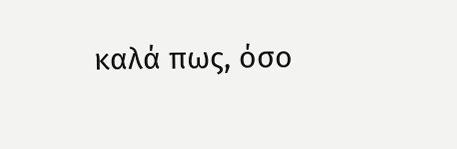καλά πως, όσο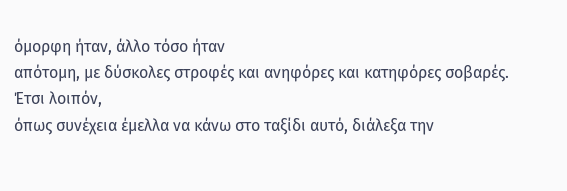όμορφη ήταν, άλλο τόσο ήταν
απότομη, με δύσκολες στροφές και ανηφόρες και κατηφόρες σοβαρές. Έτσι λοιπόν,
όπως συνέχεια έμελλα να κάνω στο ταξίδι αυτό, διάλεξα την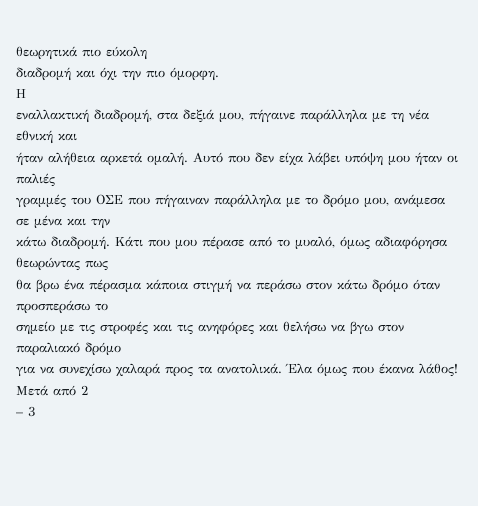θεωρητικά πιο εύκολη
διαδρομή και όχι την πιο όμορφη.
Η
εναλλακτική διαδρομή, στα δεξιά μου, πήγαινε παράλληλα με τη νέα εθνική και
ήταν αλήθεια αρκετά ομαλή. Αυτό που δεν είχα λάβει υπόψη μου ήταν οι παλιές
γραμμές του ΟΣΕ που πήγαιναν παράλληλα με το δρόμο μου, ανάμεσα σε μένα και την
κάτω διαδρομή. Κάτι που μου πέρασε από το μυαλό, όμως αδιαφόρησα θεωρώντας πως
θα βρω ένα πέρασμα κάποια στιγμή να περάσω στον κάτω δρόμο όταν προσπεράσω το
σημείο με τις στροφές και τις ανηφόρες και θελήσω να βγω στον παραλιακό δρόμο
για να συνεχίσω χαλαρά προς τα ανατολικά. Έλα όμως που έκανα λάθος! Μετά από 2
– 3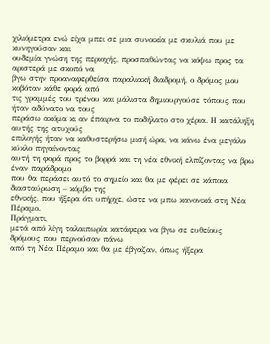χιλιόμετρα ενώ είχα μπει σε μια συνοικία με σκυλιά που με κυνηγούσαν και
ουδεμία γνώση της περιοχής, προσπαθώντας να κόψω προς τα αριστερά με σκοπό να
βγω στην προαναφερθείσα παραλιακή διαδρομή, ο δρόμος μου κοβόταν κάθε φορά από
τις γραμμές του τρένου και μάλιστα δημιουργούσε τόπους που ήταν αδύνατο να τους
περάσω ακόμα κι αν έπαιρνα το ποδήλατο στο χέρια. Η κατάληξη αυτής της ατυχούς
επιλογής ήταν να καθυστερήσω μισή ώρα, να κάνω ένα μεγάλο κύκλο πηγαίνοντας
αυτή τη φορά προς το βορρά και τη νέα εθνική ελπίζοντας να βρω έναν παράδρομο
που θα περάσει αυτό το σημείο και θα με φέρει σε κάποια διασταύρωση – κόμβο της
εθνικής, που ήξερα ότι υπήρχε, ώστε να μπω κανονικά στη Νέα Πέραμο.
Πράγματι,
μετά από λίγη ταλαιπωρία κατάφερα να βγω σε ευθείους δρόμους που περνούσαν πάνω
από τη Νέα Πέραμο και θα με έβγαζαν, όπως ήξερα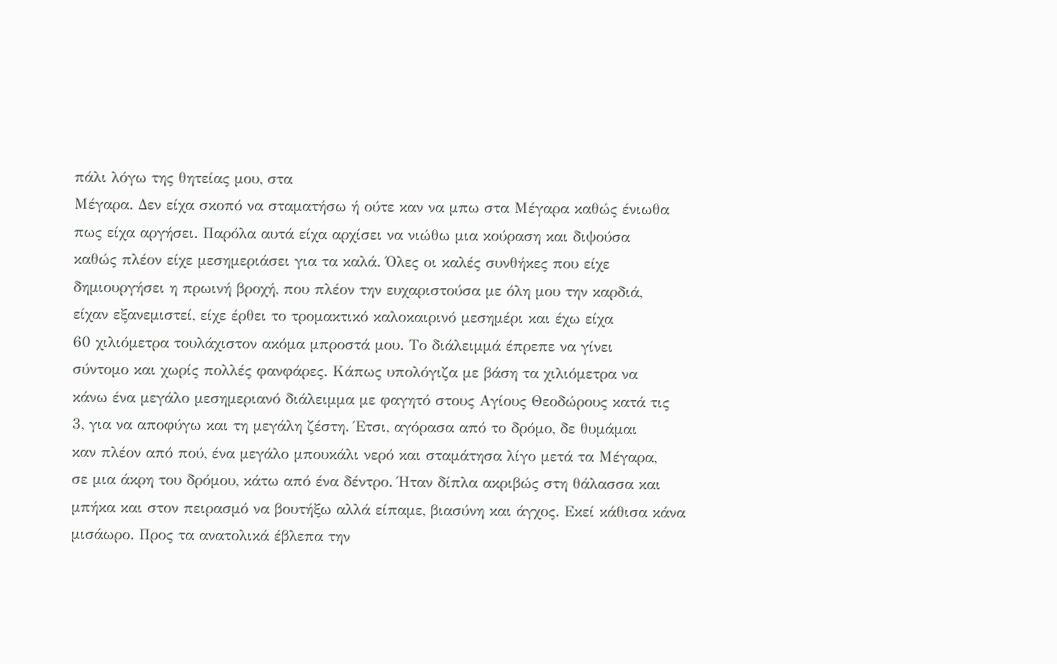πάλι λόγω της θητείας μου, στα
Μέγαρα. Δεν είχα σκοπό να σταματήσω ή ούτε καν να μπω στα Μέγαρα καθώς ένιωθα
πως είχα αργήσει. Παρόλα αυτά είχα αρχίσει να νιώθω μια κούραση και διψούσα
καθώς πλέον είχε μεσημεριάσει για τα καλά. Όλες οι καλές συνθήκες που είχε
δημιουργήσει η πρωινή βροχή, που πλέον την ευχαριστούσα με όλη μου την καρδιά,
είχαν εξανεμιστεί, είχε έρθει το τρομακτικό καλοκαιρινό μεσημέρι και έχω είχα
60 χιλιόμετρα τουλάχιστον ακόμα μπροστά μου. Το διάλειμμά έπρεπε να γίνει
σύντομο και χωρίς πολλές φανφάρες. Κάπως υπολόγιζα με βάση τα χιλιόμετρα να
κάνω ένα μεγάλο μεσημεριανό διάλειμμα με φαγητό στους Αγίους Θεοδώρους κατά τις
3, για να αποφύγω και τη μεγάλη ζέστη. Έτσι, αγόρασα από το δρόμο, δε θυμάμαι
καν πλέον από πού, ένα μεγάλο μπουκάλι νερό και σταμάτησα λίγο μετά τα Μέγαρα,
σε μια άκρη του δρόμου, κάτω από ένα δέντρο. Ήταν δίπλα ακριβώς στη θάλασσα και
μπήκα και στον πειρασμό να βουτήξω αλλά είπαμε, βιασύνη και άγχος. Εκεί κάθισα κάνα
μισάωρο. Προς τα ανατολικά έβλεπα την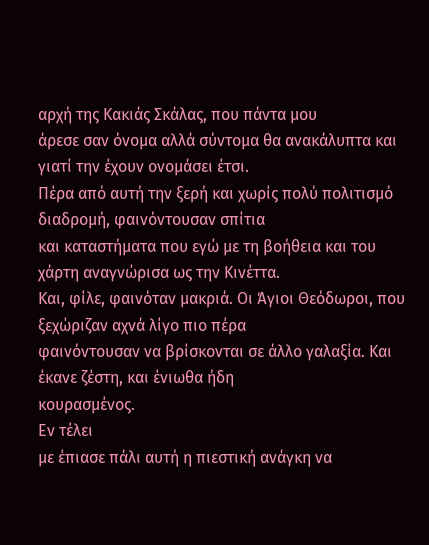αρχή της Κακιάς Σκάλας, που πάντα μου
άρεσε σαν όνομα αλλά σύντομα θα ανακάλυπτα και γιατί την έχουν ονομάσει έτσι.
Πέρα από αυτή την ξερή και χωρίς πολύ πολιτισμό διαδρομή, φαινόντουσαν σπίτια
και καταστήματα που εγώ με τη βοήθεια και του χάρτη αναγνώρισα ως την Κινέττα.
Και, φίλε, φαινόταν μακριά. Οι Άγιοι Θεόδωροι, που ξεχώριζαν αχνά λίγο πιο πέρα
φαινόντουσαν να βρίσκονται σε άλλο γαλαξία. Και έκανε ζέστη, και ένιωθα ήδη
κουρασμένος.
Εν τέλει
με έπιασε πάλι αυτή η πιεστική ανάγκη να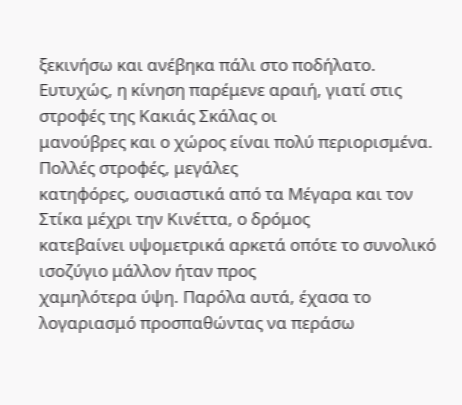ξεκινήσω και ανέβηκα πάλι στο ποδήλατο.
Ευτυχώς, η κίνηση παρέμενε αραιή, γιατί στις στροφές της Κακιάς Σκάλας οι
μανούβρες και ο χώρος είναι πολύ περιορισμένα. Πολλές στροφές, μεγάλες
κατηφόρες, ουσιαστικά από τα Μέγαρα και τον Στίκα μέχρι την Κινέττα, ο δρόμος
κατεβαίνει υψομετρικά αρκετά οπότε το συνολικό ισοζύγιο μάλλον ήταν προς
χαμηλότερα ύψη. Παρόλα αυτά, έχασα το λογαριασμό προσπαθώντας να περάσω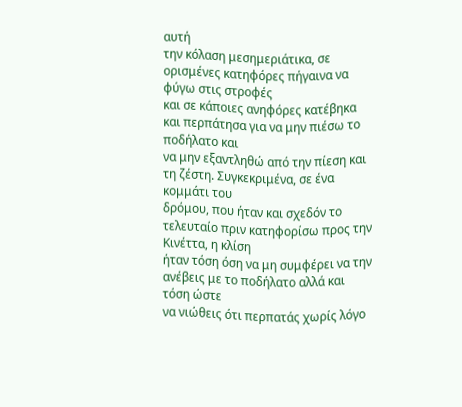αυτή
την κόλαση μεσημεριάτικα, σε ορισμένες κατηφόρες πήγαινα να φύγω στις στροφές
και σε κάποιες ανηφόρες κατέβηκα και περπάτησα για να μην πιέσω το ποδήλατο και
να μην εξαντληθώ από την πίεση και τη ζέστη. Συγκεκριμένα, σε ένα κομμάτι του
δρόμου, που ήταν και σχεδόν το τελευταίο πριν κατηφορίσω προς την Κινέττα, η κλίση
ήταν τόση όση να μη συμφέρει να την ανέβεις με το ποδήλατο αλλά και τόση ώστε
να νιώθεις ότι περπατάς χωρίς λόγο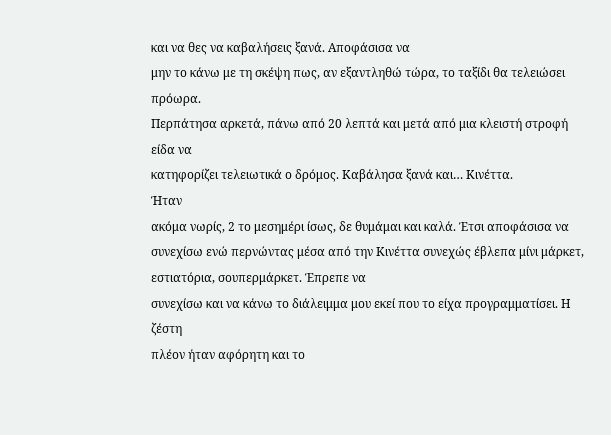και να θες να καβαλήσεις ξανά. Αποφάσισα να
μην το κάνω με τη σκέψη πως, αν εξαντληθώ τώρα, το ταξίδι θα τελειώσει πρόωρα.
Περπάτησα αρκετά, πάνω από 20 λεπτά και μετά από μια κλειστή στροφή είδα να
κατηφορίζει τελειωτικά ο δρόμος. Καβάλησα ξανά και… Κινέττα.
Ήταν
ακόμα νωρίς, 2 το μεσημέρι ίσως, δε θυμάμαι και καλά. Έτσι αποφάσισα να
συνεχίσω ενώ περνώντας μέσα από την Κινέττα συνεχώς έβλεπα μίνι μάρκετ,
εστιατόρια, σουπερμάρκετ. Έπρεπε να
συνεχίσω και να κάνω το διάλειμμα μου εκεί που το είχα προγραμματίσει. Η ζέστη
πλέον ήταν αφόρητη και το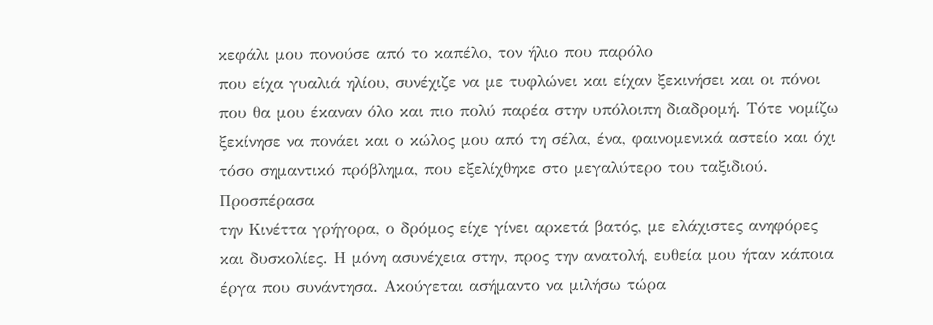κεφάλι μου πονούσε από το καπέλο, τον ήλιο που παρόλο
που είχα γυαλιά ηλίου, συνέχιζε να με τυφλώνει και είχαν ξεκινήσει και οι πόνοι
που θα μου έκαναν όλο και πιο πολύ παρέα στην υπόλοιπη διαδρομή. Τότε νομίζω
ξεκίνησε να πονάει και ο κώλος μου από τη σέλα, ένα, φαινομενικά αστείο και όχι
τόσο σημαντικό πρόβλημα, που εξελίχθηκε στο μεγαλύτερο του ταξιδιού.
Προσπέρασα
την Κινέττα γρήγορα, ο δρόμος είχε γίνει αρκετά βατός, με ελάχιστες ανηφόρες
και δυσκολίες. Η μόνη ασυνέχεια στην, προς την ανατολή, ευθεία μου ήταν κάποια
έργα που συνάντησα. Ακούγεται ασήμαντο να μιλήσω τώρα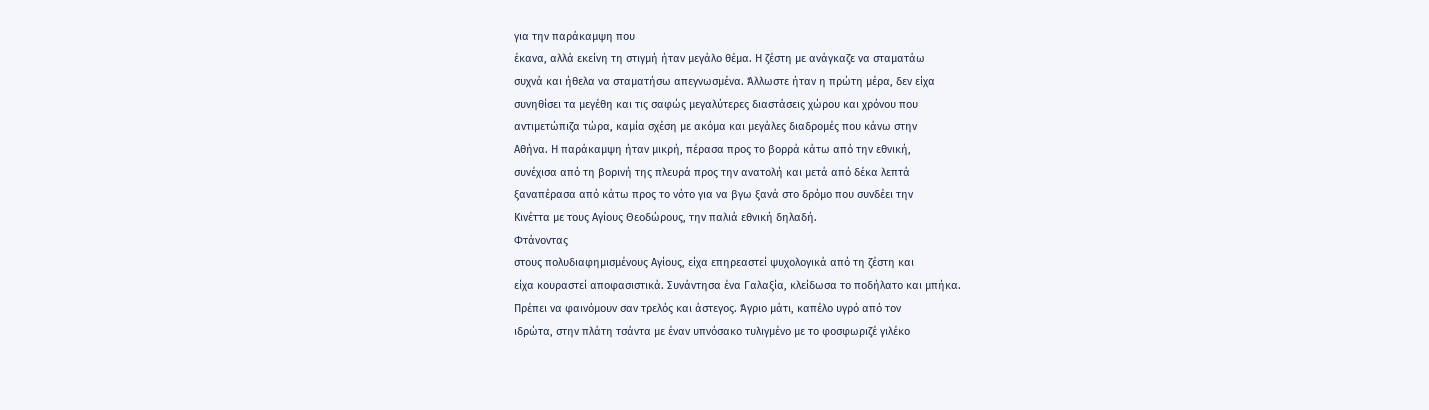για την παράκαμψη που
έκανα, αλλά εκείνη τη στιγμή ήταν μεγάλο θέμα. Η ζέστη με ανάγκαζε να σταματάω
συχνά και ήθελα να σταματήσω απεγνωσμένα. Άλλωστε ήταν η πρώτη μέρα, δεν είχα
συνηθίσει τα μεγέθη και τις σαφώς μεγαλύτερες διαστάσεις χώρου και χρόνου που
αντιμετώπιζα τώρα, καμία σχέση με ακόμα και μεγάλες διαδρομές που κάνω στην
Αθήνα. Η παράκαμψη ήταν μικρή, πέρασα προς το βορρά κάτω από την εθνική,
συνέχισα από τη βορινή της πλευρά προς την ανατολή και μετά από δέκα λεπτά
ξαναπέρασα από κάτω προς το νότο για να βγω ξανά στο δρόμο που συνδέει την
Κινέττα με τους Αγίους Θεοδώρους, την παλιά εθνική δηλαδή.
Φτάνοντας
στους πολυδιαφημισμένους Αγίους, είχα επηρεαστεί ψυχολογικά από τη ζέστη και
είχα κουραστεί αποφασιστικά. Συνάντησα ένα Γαλαξία, κλείδωσα το ποδήλατο και μπήκα.
Πρέπει να φαινόμουν σαν τρελός και άστεγος. Άγριο μάτι, καπέλο υγρό από τον
ιδρώτα, στην πλάτη τσάντα με έναν υπνόσακο τυλιγμένο με το φοσφωριζέ γιλέκο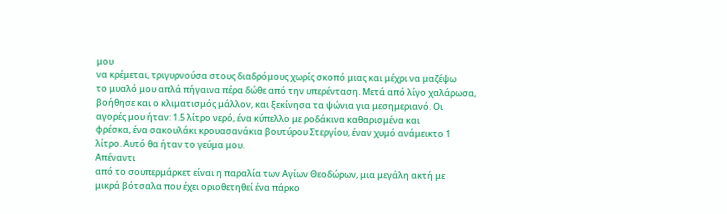μου
να κρέμεται, τριγυρνούσα στους διαδρόμους χωρίς σκοπό μιας και μέχρι να μαζέψω
το μυαλό μου απλά πήγαινα πέρα δώθε από την υπερένταση. Μετά από λίγο χαλάρωσα,
βοήθησε και ο κλιματισμός μάλλον, και ξεκίνησα τα ψώνια για μεσημεριανό. Οι
αγορές μου ήταν: 1.5 λίτρο νερό, ένα κύπελλο με ροδάκινα καθαρισμένα και
φρέσκα, ένα σακουλάκι κρουασανάκια βουτύρου Στεργίου, έναν χυμό ανάμεικτο 1
λίτρο. Αυτό θα ήταν το γεύμα μου.
Απέναντι
από το σουπερμάρκετ είναι η παραλία των Αγίων Θεοδώρων, μια μεγάλη ακτή με
μικρά βότσαλα που έχει οριοθετηθεί ένα πάρκο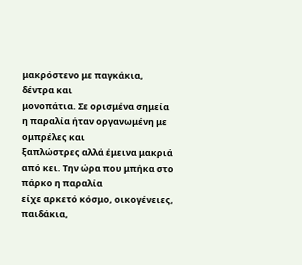μακρόστενο με παγκάκια, δέντρα και
μονοπάτια. Σε ορισμένα σημεία η παραλία ήταν οργανωμένη με ομπρέλες και
ξαπλώστρες αλλά έμεινα μακριά από κει. Την ώρα που μπήκα στο πάρκο η παραλία
είχε αρκετό κόσμο, οικογένειες, παιδάκια,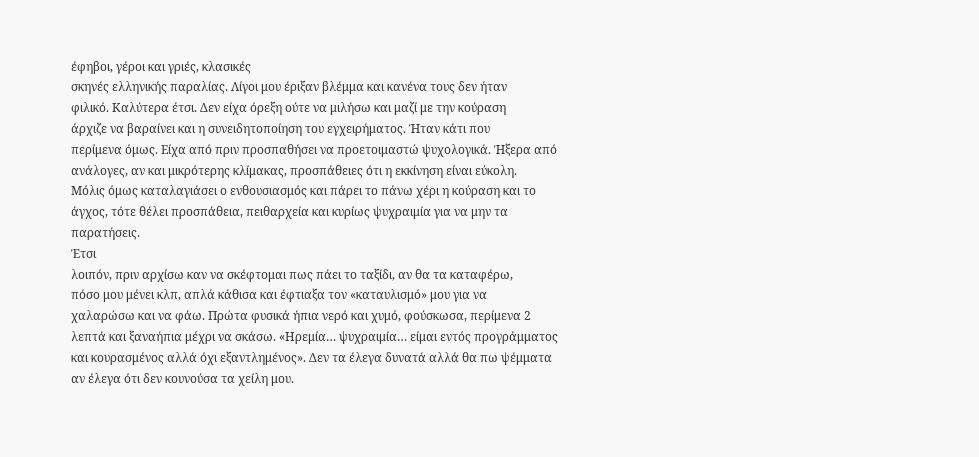έφηβοι, γέροι και γριές, κλασικές
σκηνές ελληνικής παραλίας. Λίγοι μου έριξαν βλέμμα και κανένα τους δεν ήταν
φιλικό. Καλύτερα έτσι. Δεν είχα όρεξη ούτε να μιλήσω και μαζί με την κούραση
άρχιζε να βαραίνει και η συνειδητοποίηση του εγχειρήματος. Ήταν κάτι που
περίμενα όμως. Είχα από πριν προσπαθήσει να προετοιμαστώ ψυχολογικά. Ήξερα από
ανάλογες, αν και μικρότερης κλίμακας, προσπάθειες ότι η εκκίνηση είναι εύκολη.
Μόλις όμως καταλαγιάσει ο ενθουσιασμός και πάρει το πάνω χέρι η κούραση και το
άγχος, τότε θέλει προσπάθεια, πειθαρχεία και κυρίως ψυχραιμία για να μην τα
παρατήσεις.
Έτσι
λοιπόν, πριν αρχίσω καν να σκέφτομαι πως πάει το ταξίδι, αν θα τα καταφέρω,
πόσο μου μένει κλπ, απλά κάθισα και έφτιαξα τον «καταυλισμό» μου για να
χαλαρώσω και να φάω. Πρώτα φυσικά ήπια νερό και χυμό, φούσκωσα, περίμενα 2
λεπτά και ξαναήπια μέχρι να σκάσω. «Ηρεμία… ψυχραιμία… είμαι εντός προγράμματος
και κουρασμένος αλλά όχι εξαντλημένος». Δεν τα έλεγα δυνατά αλλά θα πω ψέμματα
αν έλεγα ότι δεν κουνούσα τα χείλη μου.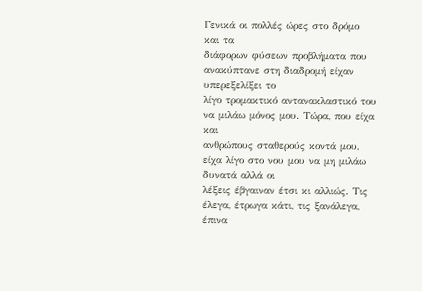Γενικά οι πολλές ώρες στο δρόμο και τα
διάφορων φύσεων προβλήματα που ανακύπτανε στη διαδρομή είχαν υπερεξελίξει το
λίγο τρομακτικό αντανακλαστικό του να μιλάω μόνος μου. Τώρα, που είχα και
ανθρώπους σταθερούς κοντά μου, είχα λίγο στο νου μου να μη μιλάω δυνατά αλλά οι
λέξεις έβγαιναν έτσι κι αλλιώς. Τις έλεγα, έτρωγα κάτι, τις ξανάλεγα, έπινα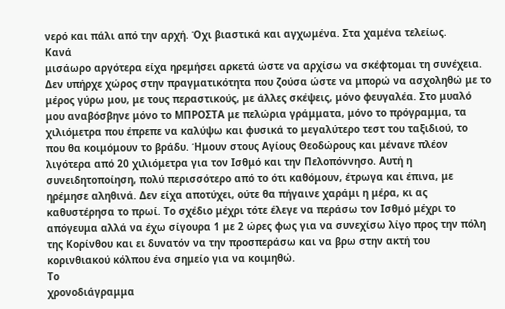νερό και πάλι από την αρχή. Όχι βιαστικά και αγχωμένα. Στα χαμένα τελείως.
Κανά
μισάωρο αργότερα είχα ηρεμήσει αρκετά ώστε να αρχίσω να σκέφτομαι τη συνέχεια.
Δεν υπήρχε χώρος στην πραγματικότητα που ζούσα ώστε να μπορώ να ασχοληθώ με το
μέρος γύρω μου, με τους περαστικούς, με άλλες σκέψεις, μόνο φευγαλέα. Στο μυαλό
μου αναβόσβηνε μόνο το ΜΠΡΟΣΤΑ με πελώρια γράμματα, μόνο το πρόγραμμα, τα
χιλιόμετρα που έπρεπε να καλύψω και φυσικά το μεγαλύτερο τεστ του ταξιδιού, το
που θα κοιμόμουν το βράδυ. Ήμουν στους Αγίους Θεοδώρους και μένανε πλέον
λιγότερα από 20 χιλιόμετρα για τον Ισθμό και την Πελοπόννησο. Αυτή η
συνειδητοποίηση, πολύ περισσότερο από το ότι καθόμουν, έτρωγα και έπινα, με
ηρέμησε αληθινά. Δεν είχα αποτύχει, ούτε θα πήγαινε χαράμι η μέρα, κι ας
καθυστέρησα το πρωί. Το σχέδιο μέχρι τότε έλεγε να περάσω τον Ισθμό μέχρι το
απόγευμα αλλά να έχω σίγουρα 1 με 2 ώρες φως για να συνεχίσω λίγο προς την πόλη
της Κορίνθου και ει δυνατόν να την προσπεράσω και να βρω στην ακτή του
κορινθιακού κόλπου ένα σημείο για να κοιμηθώ.
Το
χρονοδιάγραμμα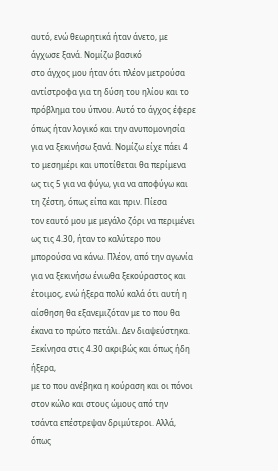αυτό, ενώ θεωρητικά ήταν άνετο, με άγχωσε ξανά. Νομίζω βασικό
στο άγχος μου ήταν ότι πλέον μετρούσα αντίστροφα για τη δύση του ηλίου και το
πρόβλημα του ύπνου. Αυτό το άγχος έφερε όπως ήταν λογικό και την ανυπομονησία
για να ξεκινήσω ξανά. Νομίζω είχε πάει 4 το μεσημέρι και υποτίθεται θα περίμενα
ως τις 5 για να φύγω, για να αποφύγω και τη ζέστη, όπως είπα και πριν. Πίεσα
τον εαυτό μου με μεγάλο ζόρι να περιμένει ως τις 4.30, ήταν το καλύτερο που
μπορούσα να κάνω. Πλέον, από την αγωνία για να ξεκινήσω ένιωθα ξεκούραστος και
έτοιμος, ενώ ήξερα πολύ καλά ότι αυτή η αίσθηση θα εξανεμιζόταν με το που θα
έκανα το πρώτο πετάλι. Δεν διαψεύστηκα.
Ξεκίνησα στις 4.30 ακριβώς και όπως ήδη ήξερα,
με το που ανέβηκα η κούραση και οι πόνοι στον κώλο και στους ώμους από την
τσάντα επέστρεψαν δριμύτεροι. Αλλά, όπως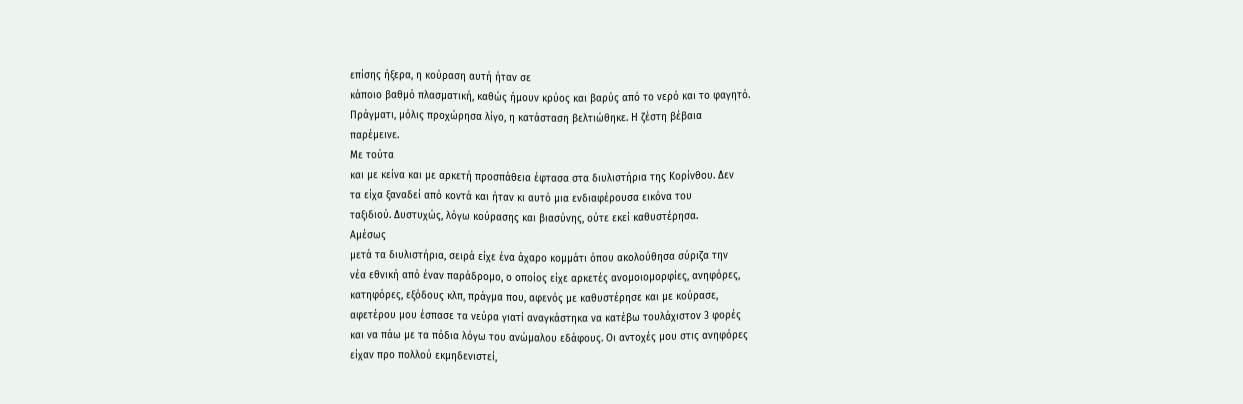επίσης ήξερα, η κούραση αυτή ήταν σε
κάποιο βαθμό πλασματική, καθώς ήμουν κρύος και βαρύς από το νερό και το φαγητό.
Πράγματι, μόλις προχώρησα λίγο, η κατάσταση βελτιώθηκε. Η ζέστη βέβαια
παρέμεινε.
Με τούτα
και με κείνα και με αρκετή προσπάθεια έφτασα στα διυλιστήρια της Κορίνθου. Δεν
τα είχα ξαναδεί από κοντά και ήταν κι αυτό μια ενδιαφέρουσα εικόνα του
ταξιδιού. Δυστυχώς, λόγω κούρασης και βιασύνης, ούτε εκεί καθυστέρησα.
Αμέσως
μετά τα διυλιστήρια, σειρά είχε ένα άχαρο κομμάτι όπου ακολούθησα σύριζα την
νέα εθνική από έναν παράδρομο, ο οποίος είχε αρκετές ανομοιομορφίες, ανηφόρες,
κατηφόρες, εξόδους κλπ, πράγμα που, αφενός με καθυστέρησε και με κούρασε,
αφετέρου μου έσπασε τα νεύρα γιατί αναγκάστηκα να κατέβω τουλάχιστον 3 φορές
και να πάω με τα πόδια λόγω του ανώμαλου εδάφους. Οι αντοχές μου στις ανηφόρες
είχαν προ πολλού εκμηδενιστεί,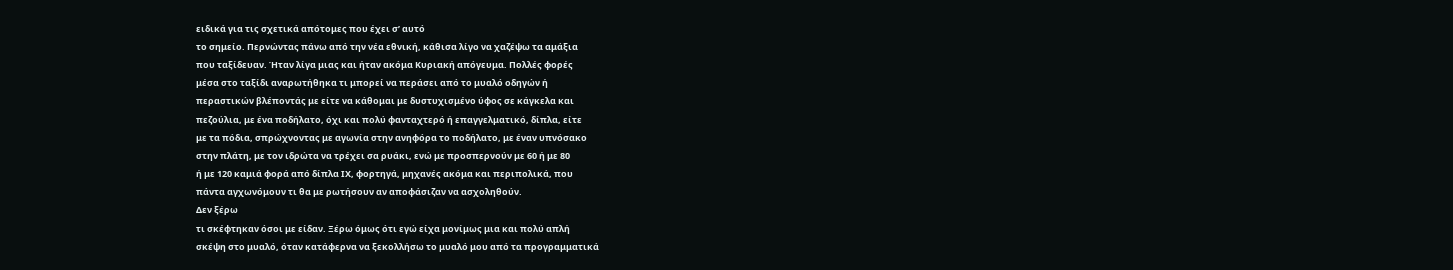ειδικά για τις σχετικά απότομες που έχει σ’ αυτό
το σημείο. Περνώντας πάνω από την νέα εθνική, κάθισα λίγο να χαζέψω τα αμάξια
που ταξίδευαν. Ήταν λίγα μιας και ήταν ακόμα Κυριακή απόγευμα. Πολλές φορές
μέσα στο ταξίδι αναρωτήθηκα τι μπορεί να περάσει από το μυαλό οδηγών ή
περαστικών βλέποντάς με είτε να κάθομαι με δυστυχισμένο ύφος σε κάγκελα και
πεζούλια, με ένα ποδήλατο, όχι και πολύ φανταχτερό ή επαγγελματικό, δίπλα, είτε
με τα πόδια, σπρώχνοντας με αγωνία στην ανηφόρα το ποδήλατο, με έναν υπνόσακο
στην πλάτη, με τον ιδρώτα να τρέχει σα ρυάκι, ενώ με προσπερνούν με 60 ή με 80
ή με 120 καμιά φορά από δίπλα ΙΧ, φορτηγά, μηχανές ακόμα και περιπολικά, που
πάντα αγχωνόμουν τι θα με ρωτήσουν αν αποφάσιζαν να ασχοληθούν.
Δεν ξέρω
τι σκέφτηκαν όσοι με είδαν. Ξέρω όμως ότι εγώ είχα μονίμως μια και πολύ απλή
σκέψη στο μυαλό, όταν κατάφερνα να ξεκολλήσω το μυαλό μου από τα προγραμματικά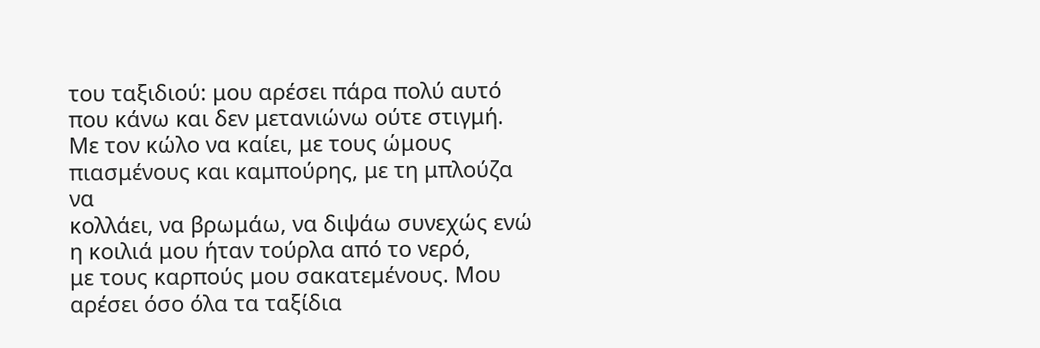του ταξιδιού: μου αρέσει πάρα πολύ αυτό που κάνω και δεν μετανιώνω ούτε στιγμή.
Με τον κώλο να καίει, με τους ώμους πιασμένους και καμπούρης, με τη μπλούζα να
κολλάει, να βρωμάω, να διψάω συνεχώς ενώ η κοιλιά μου ήταν τούρλα από το νερό,
με τους καρπούς μου σακατεμένους. Μου αρέσει όσο όλα τα ταξίδια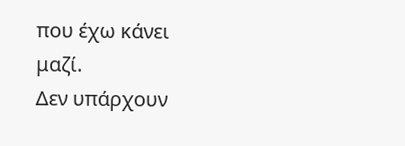που έχω κάνει
μαζί.
Δεν υπάρχουν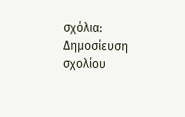σχόλια:
Δημοσίευση σχολίου